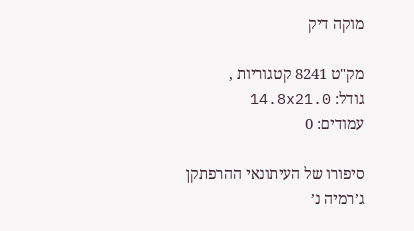מוקה דיק

מק"ט 8241 קטגוריות ,
גודל: 14.8x21.0
עמודים: 0

סיפורו של העיתונאי ההרפתקן ג’רמיה נ’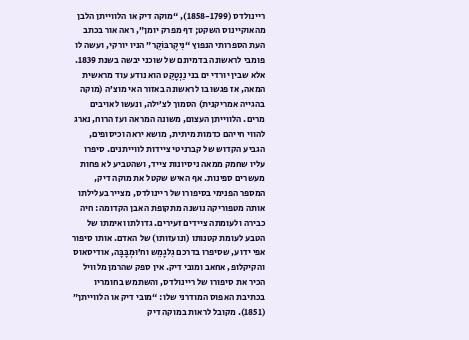ריינולדס (1858-1799), “מוקה דיק או הלווייתן הלבן מהאוקיינוס השקט; דף מפרק יומן”, ראה אור בכתב העת הספרותי הנפוץ “נִיקֶרבּוֹקֵר” הניו יורקי, ועשה לו פומבי לראשונה בדמיונם של שוכני יבשה בשנת 1839. אלא שבין יורדי ים בני נַנְטָקֵט הוא נודע עוד מראשית המאה, אז פגשו בו לראשונה באזור האי מוצ’ה (מוקה בהגייה אמריקנית) הסמוך לצ’ילה, ונעשו לאויבים מרים. הלווייתן העצום, משונה המראה ועז הרוח, נארג להווי חייהם כדמות מיתית, מושא יראה וכיסופים, הגביע הקדוש של קברניטי ציידות לווייתנים. סיפרו עליו שחמק ממאה ניסיונות צייד, ושהטביע לא פחות מעשרים ספינות. אף האיש שקטל את מוקה דיק, המספר הפנימי בסיפורו של ריינולדס, מצייר בעלילתו אותה מטפוריקה נושנה מתקופת האבן הקדומה: חיה כבירה ולעומתה ציידים זעירים. גדולתו ואימתו של הטבע לעומת קטנותו (ונועזותו) של האדם. אותו סיפור אפי ידוע, שסיפרו בדרכם גִלגָמֵש וח’וּמְבָּבָּה, אודיסאוס והקיקלופ, אחאב ומובי דיק. אין ספק שהרמן מלוויל הכיר את סיפורו של ריינולדס, והשתמש בחומריו בכתיבת האפוס המודרני שלו: “מובי דיק או הלווייתן” (1851). מקובל לראות במוקה דיק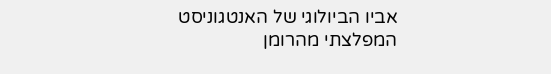אביו הביולוגי של האנטגוניסט המפלצתי מהרומן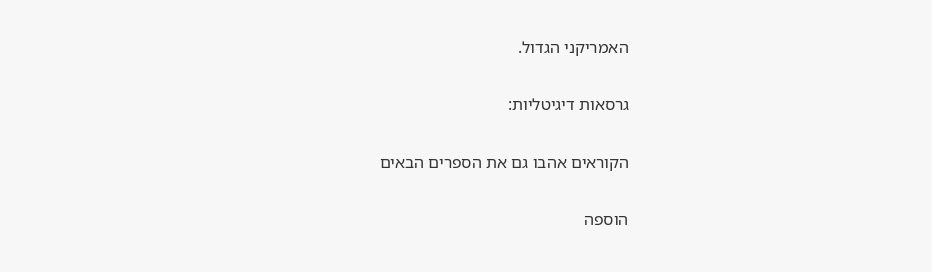האמריקני הגדול.

גרסאות דיגיטליות:

הקוראים אהבו גם את הספרים הבאים

הוספה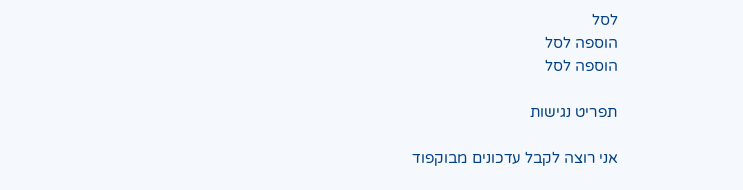לסל
הוספה לסל
הוספה לסל

תפריט נגישות

אני רוצה לקבל עדכונים מבוקפוד